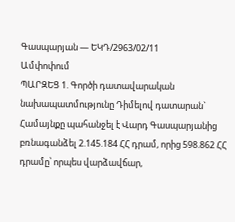Գասպարյան — ԵԿԴ/2963/02/11
Ամփոփում
ՊԱՐԶԵՑ 1. Գործի դատավարական նախապատմությունը Դիմելով դատարան` Համայնքը պահանջել է Վարդ Գասպարյանից բռնագանձել 2.145.184 ՀՀ դրամ, որից 598.862 ՀՀ դրամը՝ որպես վարձավճար,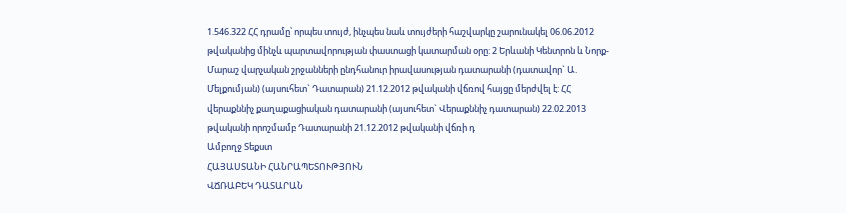1.546.322 ՀՀ դրամը՝ որպես տույժ, ինչպես նաև տույժերի հաշվարկը շարունակել 06.06.2012 թվականից մինչև պարտավորության փաստացի կատարման օրը: 2 Երևանի Կենտրոն և Նորք-Մարաշ վարչական շրջանների ընդհանուր իրավասության դատարանի (դատավոր` Ա. Մելքումյան) (այսուհետ` Դատարան) 21.12.2012 թվականի վճռով հայցը մերժվել է: ՀՀ վերաքննիչ քաղաքացիական դատարանի (այսուհետ` Վերաքննիչ դատարան) 22.02.2013 թվականի որոշմամբ Դատարանի 21.12.2012 թվականի վճռի դ
Ամբողջ Տեքստ
ՀԱՅԱՍՏԱՆԻ ՀԱՆՐԱՊԵՏՈՒԹՅՈՒՆ
ՎՃՌԱԲԵԿ ԴԱՏԱՐԱՆ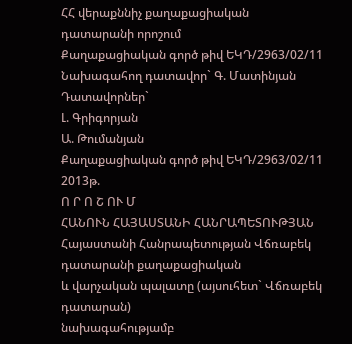ՀՀ վերաքննիչ քաղաքացիական
դատարանի որոշում
Քաղաքացիական գործ թիվ ԵԿԴ/2963/02/11
Նախագահող դատավոր` Գ. Մատինյան
Դատավորներ`
Լ. Գրիգորյան
Ա. Թումանյան
Քաղաքացիական գործ թիվ ԵԿԴ/2963/02/11
2013թ.
Ո Ր Ո Շ ՈՒ Մ
ՀԱՆՈՒՆ ՀԱՅԱՍՏԱՆԻ ՀԱՆՐԱՊԵՏՈՒԹՅԱՆ
Հայաստանի Հանրապետության Վճռաբեկ դատարանի քաղաքացիական
և վարչական պալատը (այսուհետ` Վճռաբեկ դատարան)
նախագահությամբ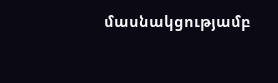մասնակցությամբ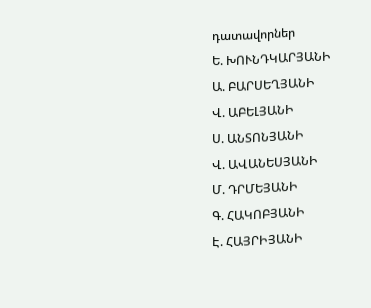դատավորներ
Ե. ԽՈՒՆԴԿԱՐՅԱՆԻ
Ա. ԲԱՐՍԵՂՅԱՆԻ
Վ. ԱԲԵԼՅԱՆԻ
Ս. ԱՆՏՈՆՅԱՆԻ
Վ. ԱՎԱՆԵՍՅԱՆԻ
Մ. ԴՐՄԵՅԱՆԻ
Գ. ՀԱԿՈԲՅԱՆԻ
Է. ՀԱՅՐԻՅԱՆԻ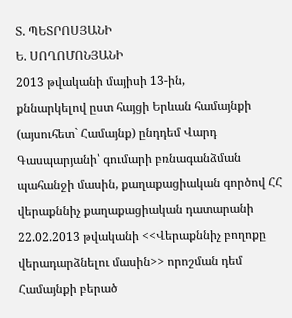Տ. ՊԵՏՐՈՍՅԱՆԻ
Ե. ՍՈՂՈՄՈՆՅԱՆԻ
2013 թվականի մայիսի 13-ին,
քննարկելով ըստ հայցի Երևան համայնքի (այսուհետ` Համայնք) ընդդեմ Վարդ Գասպարյանի՝ գումարի բռնագանձման պահանջի մասին, քաղաքացիական գործով ՀՀ վերաքննիչ քաղաքացիական դատարանի 22.02.2013 թվականի <<Վերաքննիչ բողոքը վերադարձնելու մասին>> որոշման դեմ Համայնքի բերած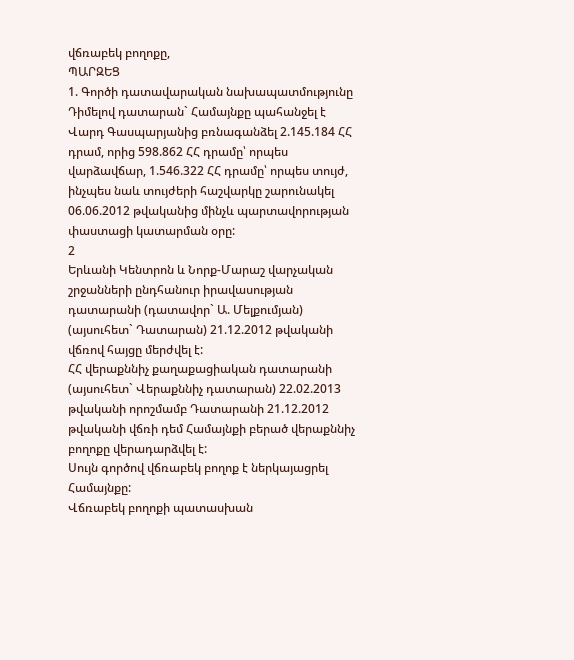վճռաբեկ բողոքը,
ՊԱՐԶԵՑ
1. Գործի դատավարական նախապատմությունը
Դիմելով դատարան` Համայնքը պահանջել է Վարդ Գասպարյանից բռնագանձել 2.145.184 ՀՀ դրամ, որից 598.862 ՀՀ դրամը՝ որպես վարձավճար, 1.546.322 ՀՀ դրամը՝ որպես տույժ, ինչպես նաև տույժերի հաշվարկը շարունակել 06.06.2012 թվականից մինչև պարտավորության փաստացի կատարման օրը:
2
Երևանի Կենտրոն և Նորք-Մարաշ վարչական շրջանների ընդհանուր իրավասության դատարանի (դատավոր` Ա. Մելքումյան) (այսուհետ` Դատարան) 21.12.2012 թվականի վճռով հայցը մերժվել է:
ՀՀ վերաքննիչ քաղաքացիական դատարանի (այսուհետ` Վերաքննիչ դատարան) 22.02.2013 թվականի որոշմամբ Դատարանի 21.12.2012 թվականի վճռի դեմ Համայնքի բերած վերաքննիչ բողոքը վերադարձվել է:
Սույն գործով վճռաբեկ բողոք է ներկայացրել Համայնքը:
Վճռաբեկ բողոքի պատասխան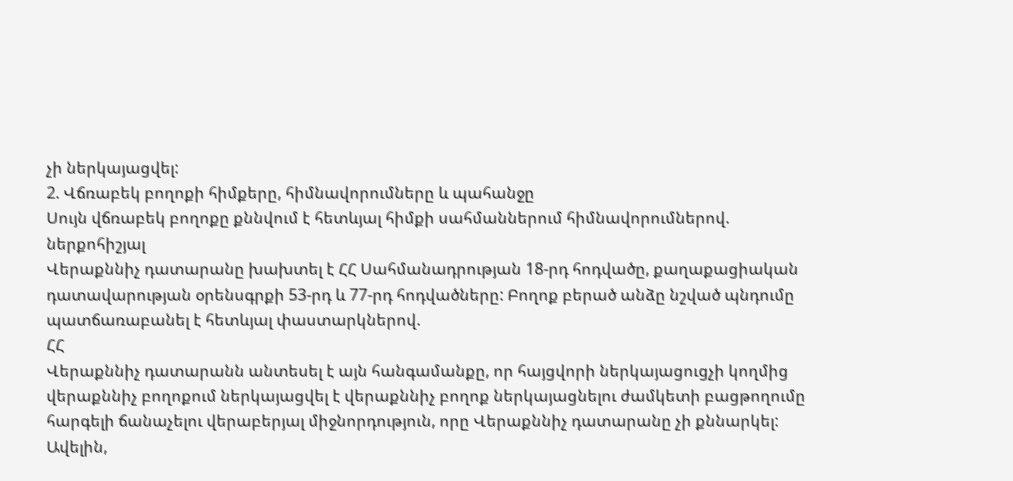չի ներկայացվել:
2. Վճռաբեկ բողոքի հիմքերը, հիմնավորումները և պահանջը
Սույն վճռաբեկ բողոքը քննվում է հետևյալ հիմքի սահմաններում հիմնավորումներով.
ներքոհիշյալ
Վերաքննիչ դատարանը խախտել է ՀՀ Սահմանադրության 18-րդ հոդվածը, քաղաքացիական դատավարության օրենսգրքի 53-րդ և 77-րդ հոդվածները: Բողոք բերած անձը նշված պնդումը պատճառաբանել է հետևյալ փաստարկներով.
ՀՀ
Վերաքննիչ դատարանն անտեսել է այն հանգամանքը, որ հայցվորի ներկայացուցչի կողմից վերաքննիչ բողոքում ներկայացվել է վերաքննիչ բողոք ներկայացնելու ժամկետի բացթողումը հարգելի ճանաչելու վերաբերյալ միջնորդություն, որը Վերաքննիչ դատարանը չի քննարկել: Ավելին,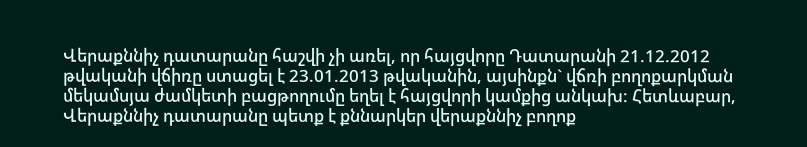Վերաքննիչ դատարանը հաշվի չի առել, որ հայցվորը Դատարանի 21.12.2012 թվականի վճիռը ստացել է 23.01.2013 թվականին, այսինքն` վճռի բողոքարկման մեկամսյա ժամկետի բացթողումը եղել է հայցվորի կամքից անկախ: Հետևաբար, Վերաքննիչ դատարանը պետք է քննարկեր վերաքննիչ բողոք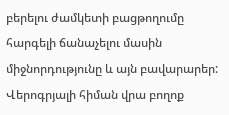բերելու ժամկետի բացթողումը հարգելի ճանաչելու մասին միջնորդությունը և այն բավարարեր:
Վերոգրյալի հիման վրա բողոք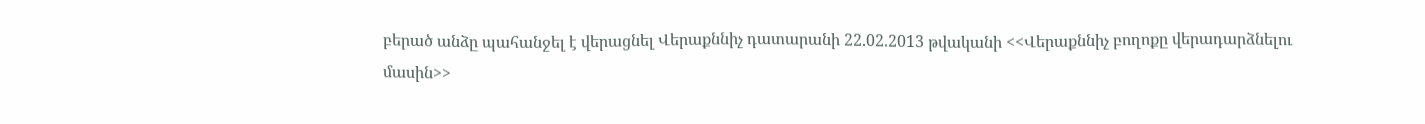բերած անձը պահանջել է վերացնել Վերաքննիչ դատարանի 22.02.2013 թվականի <<Վերաքննիչ բողոքը վերադարձնելու մասին>>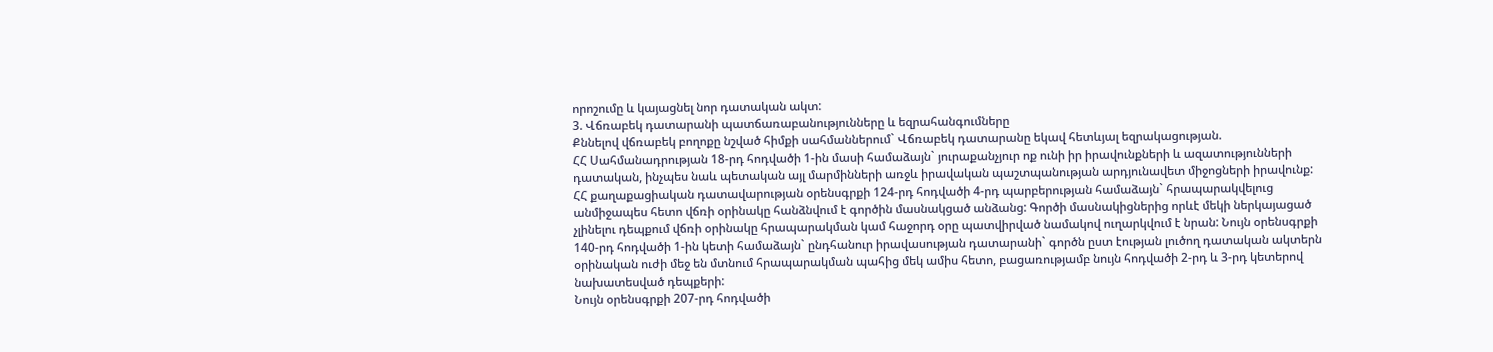որոշումը և կայացնել նոր դատական ակտ:
3. Վճռաբեկ դատարանի պատճառաբանությունները և եզրահանգումները
Քննելով վճռաբեկ բողոքը նշված հիմքի սահմաններում` Վճռաբեկ դատարանը եկավ հետևյալ եզրակացության.
ՀՀ Սահմանադրության 18-րդ հոդվածի 1-ին մասի համաձայն` յուրաքանչյուր ոք ունի իր իրավունքների և ազատությունների դատական, ինչպես նաև պետական այլ մարմինների առջև իրավական պաշտպանության արդյունավետ միջոցների իրավունք:
ՀՀ քաղաքացիական դատավարության օրենսգրքի 124-րդ հոդվածի 4-րդ պարբերության համաձայն` հրապարակվելուց անմիջապես հետո վճռի օրինակը հանձնվում է գործին մասնակցած անձանց: Գործի մասնակիցներից որևէ մեկի ներկայացած չլինելու դեպքում վճռի օրինակը հրապարակման կամ հաջորդ օրը պատվիրված նամակով ուղարկվում է նրան: Նույն օրենսգրքի 140-րդ հոդվածի 1-ին կետի համաձայն` ընդհանուր իրավասության դատարանի` գործն ըստ էության լուծող դատական ակտերն օրինական ուժի մեջ են մտնում հրապարակման պահից մեկ ամիս հետո, բացառությամբ նույն հոդվածի 2-րդ և 3-րդ կետերով նախատեսված դեպքերի:
Նույն օրենսգրքի 207-րդ հոդվածի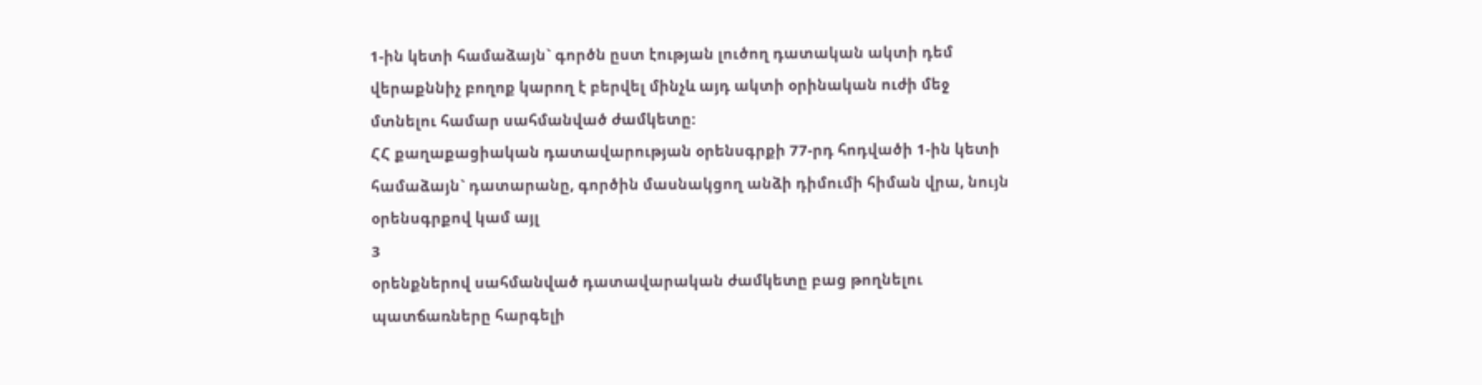1-ին կետի համաձայն` գործն ըստ էության լուծող դատական ակտի դեմ վերաքննիչ բողոք կարող է բերվել մինչև այդ ակտի օրինական ուժի մեջ մտնելու համար սահմանված ժամկետը:
ՀՀ քաղաքացիական դատավարության օրենսգրքի 77-րդ հոդվածի 1-ին կետի համաձայն` դատարանը, գործին մասնակցող անձի դիմումի հիման վրա, նույն օրենսգրքով կամ այլ
3
օրենքներով սահմանված դատավարական ժամկետը բաց թողնելու պատճառները հարգելի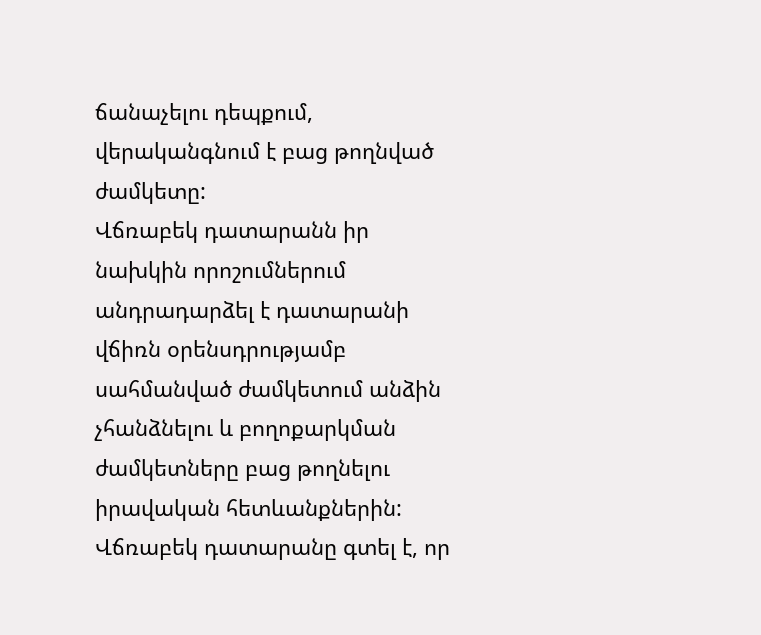ճանաչելու դեպքում, վերականգնում է բաց թողնված ժամկետը:
Վճռաբեկ դատարանն իր նախկին որոշումներում անդրադարձել է դատարանի վճիռն օրենսդրությամբ սահմանված ժամկետում անձին չհանձնելու և բողոքարկման ժամկետները բաց թողնելու իրավական հետևանքներին: Վճռաբեկ դատարանը գտել է, որ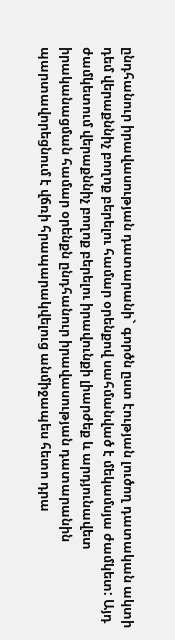ընդհանուր իրավասության դատարանի` գործն ըստ էության լուծող դատական ակտի դեմ վերաքննիչ բողոք բերելու համար օրենքով սահմանված է մեկամսյա ժամկետ: Այդ ժամկետում վերաքննիչ բողոք բերելու իրավունքի լիարժեք և արդյունավետ իրականացման համար օրենքն ընդհանուր իրավասության դատարանին պարտավորեցնում է վճռի հրապարակվելուց անմիջապես հետո դրա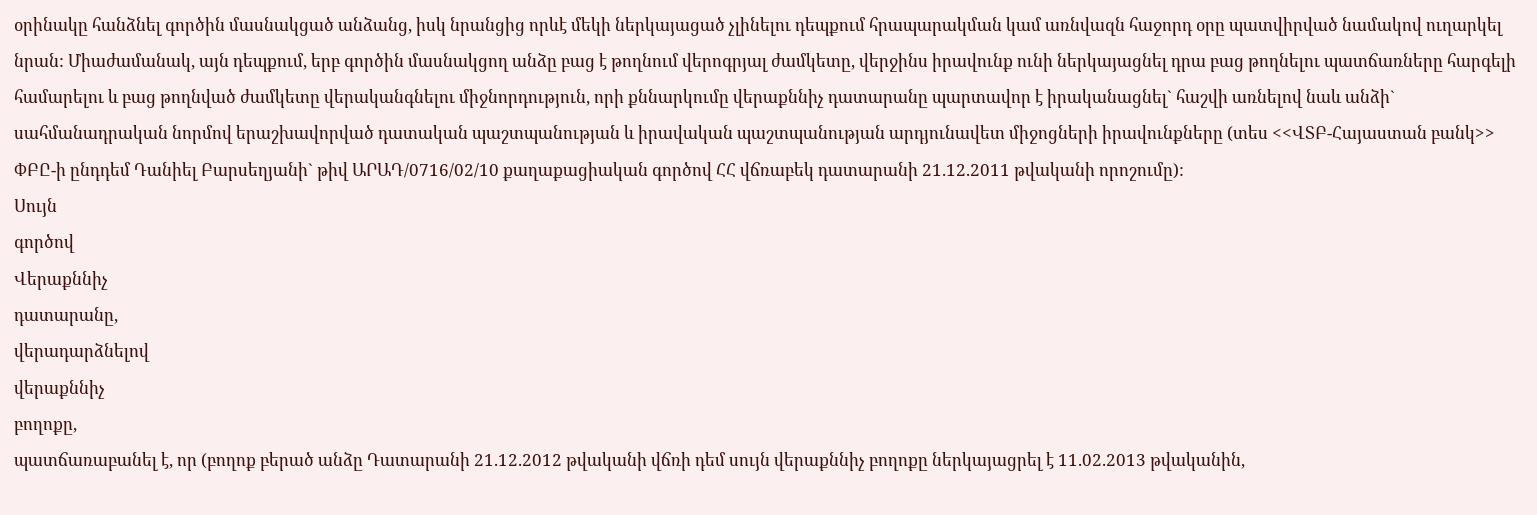օրինակը հանձնել գործին մասնակցած անձանց, իսկ նրանցից որևէ մեկի ներկայացած չլինելու դեպքում հրապարակման կամ առնվազն հաջորդ օրը պատվիրված նամակով ուղարկել նրան: Միաժամանակ, այն դեպքում, երբ գործին մասնակցող անձը բաց է թողնում վերոգրյալ ժամկետը, վերջինս իրավունք ունի ներկայացնել դրա բաց թողնելու պատճառները հարգելի համարելու և բաց թողնված ժամկետը վերականգնելու միջնորդություն, որի քննարկումը վերաքննիչ դատարանը պարտավոր է իրականացնել` հաշվի առնելով նաև անձի` սահմանադրական նորմով երաշխավորված դատական պաշտպանության և իրավական պաշտպանության արդյունավետ միջոցների իրավունքները (տես <<ՎՏԲ-Հայաստան բանկ>>
ՓԲԸ-ի ընդդեմ Դանիել Բարսեղյանի` թիվ ԱՐԱԴ/0716/02/10 քաղաքացիական գործով ՀՀ վճռաբեկ դատարանի 21.12.2011 թվականի որոշումը):
Սույն
գործով
Վերաքննիչ
դատարանը,
վերադարձնելով
վերաքննիչ
բողոքը,
պատճառաբանել է, որ (բողոք բերած անձը Դատարանի 21.12.2012 թվականի վճռի դեմ սույն վերաքննիչ բողոքը ներկայացրել է 11.02.2013 թվականին,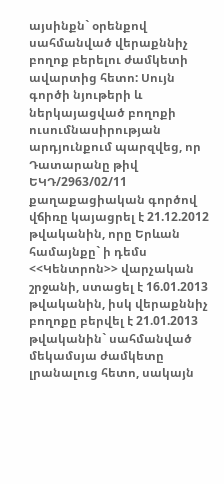այսինքն` օրենքով սահմանված վերաքննիչ բողոք բերելու ժամկետի ավարտից հետո: Սույն գործի նյութերի և ներկայացված բողոքի ուսումնասիրության արդյունքում պարզվեց, որ Դատարանը թիվ ԵԿԴ/2963/02/11 քաղաքացիական գործով վճիռը կայացրել է 21.12.2012 թվականին, որը Երևան համայնքը` ի դեմս <<Կենտրոն>> վարչական շրջանի, ստացել է 16.01.2013 թվականին, իսկ վերաքննիչ բողոքը բերվել է 21.01.2013 թվականին` սահմանված մեկամսյա ժամկետը լրանալուց հետո, սակայն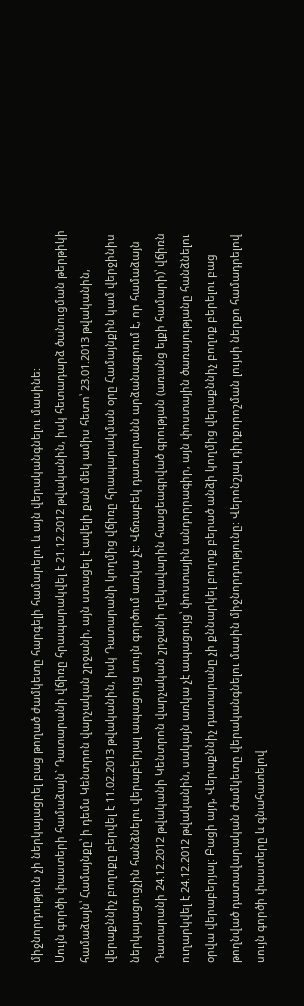միջնորդություն չի ներկայացրել բաց թողած ժամկետը հարգելի համարելու և այն վերականգնելու մասինե:
Սույն գործի փաստերի համաձայն` Դատարանի վճիռը հրապարակվել է 21.12.2012 թվականին, իսկ հետադարձ ծանուցման թերթիկի համաձայն՝ Համայնքը՝ ի դեմս Կենտրոն վարչական շրջանի, այն ստացել է ավելի քան մեկ ամիս հետո՝ 23.01.2013 թվականին, վերաքննիչ բողոքը բերվել է 11.02.2013 թվականին, իսկ Դատարանի կողմից վճիռը հրապարակման օրը Համայնքին կամ վերջինիս ներկայացուցչին հանձնելու վերաբերյալ ապացույց սույն գործում առկա չէ: Վճռաբեկ դատարանն արձանագրում է, որ համաձայն Դատարանի 24.12.2012 թվականի Կենտրոն վարչական շրջանի ղեկավարին հասցեագրված գրության (առանց ելքի համարի)՝ վճիռն ուղարկվել է 24.12.2012 թվականին, սակայն առկա չէ ապացույց՝ փոստային անդորրագիր, այն փոստային ծառայությանը հանձնելու օրվա վերաբերյալ: Բացի այդ, Վերաքննիչ դատարանը չի քննարկել բողոք բերած անձի կողմից վերաքննիչ բողոք բերելու բաց թողնված դատավարական ժամկետը վերականգնելու մասին միջնորդությունը: Վերոնշյալ դիրքորոշման լույսի ներքո համադրելով սույն գործի փաստերը և գնահատելով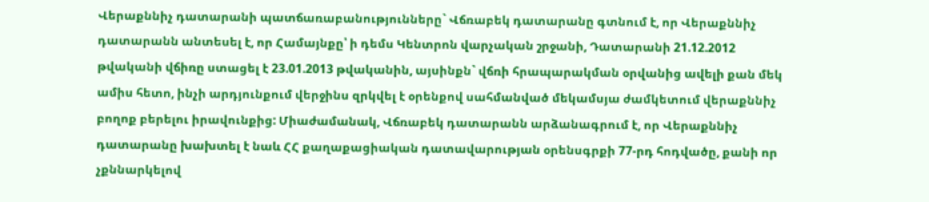Վերաքննիչ դատարանի պատճառաբանությունները` Վճռաբեկ դատարանը գտնում է, որ Վերաքննիչ դատարանն անտեսել է, որ Համայնքը՝ ի դեմս Կենտրոն վարչական շրջանի, Դատարանի 21.12.2012 թվականի վճիռը ստացել է 23.01.2013 թվականին, այսինքն` վճռի հրապարակման օրվանից ավելի քան մեկ ամիս հետո, ինչի արդյունքում վերջինս զրկվել է օրենքով սահմանված մեկամսյա ժամկետում վերաքննիչ բողոք բերելու իրավունքից: Միաժամանակ, Վճռաբեկ դատարանն արձանագրում է, որ Վերաքննիչ դատարանը խախտել է նաև ՀՀ քաղաքացիական դատավարության օրենսգրքի 77-րդ հոդվածը, քանի որ չքննարկելով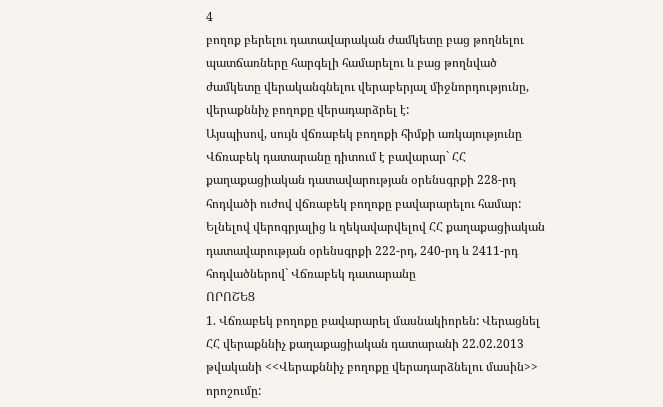4
բողոք բերելու դատավարական ժամկետը բաց թողնելու պատճառները հարգելի համարելու և բաց թողնված ժամկետը վերականգնելու վերաբերյալ միջնորդությունը, վերաքննիչ բողոքը վերադարձրել է:
Այսպիսով, սույն վճռաբեկ բողոքի հիմքի առկայությունը Վճռաբեկ դատարանը դիտում է բավարար` ՀՀ քաղաքացիական դատավարության օրենսգրքի 228-րդ հոդվածի ուժով վճռաբեկ բողոքը բավարարելու համար:
Ելնելով վերոգրյալից և ղեկավարվելով ՀՀ քաղաքացիական դատավարության օրենսգրքի 222-րդ, 240-րդ և 2411-րդ հոդվածներով` Վճռաբեկ դատարանը
ՈՐՈՇԵՑ
1. Վճռաբեկ բողոքը բավարարել մասնակիորեն: Վերացնել ՀՀ վերաքննիչ քաղաքացիական դատարանի 22.02.2013 թվականի <<Վերաքննիչ բողոքը վերադարձնելու մասին>> որոշումը: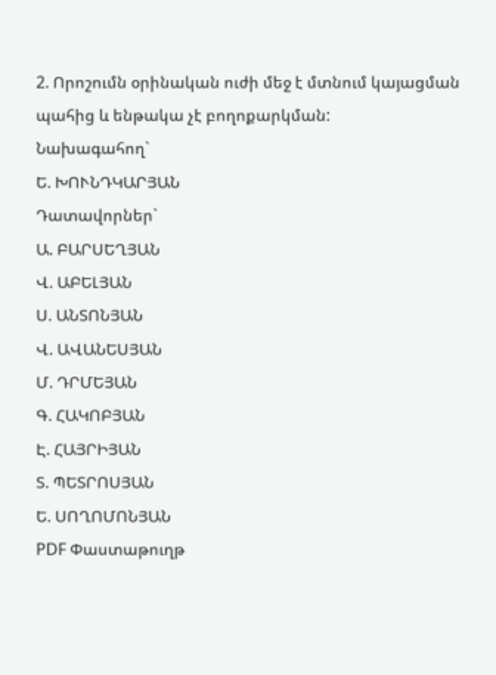2. Որոշումն օրինական ուժի մեջ է մտնում կայացման պահից և ենթակա չէ բողոքարկման:
Նախագահող`
Ե. ԽՈՒՆԴԿԱՐՅԱՆ
Դատավորներ`
Ա. ԲԱՐՍԵՂՅԱՆ
Վ. ԱԲԵԼՅԱՆ
Ս. ԱՆՏՈՆՅԱՆ
Վ. ԱՎԱՆԵՍՅԱՆ
Մ. ԴՐՄԵՅԱՆ
Գ. ՀԱԿՈԲՅԱՆ
Է. ՀԱՅՐԻՅԱՆ
Տ. ՊԵՏՐՈՍՅԱՆ
Ե. ՍՈՂՈՄՈՆՅԱՆ
PDF Փաստաթուղթ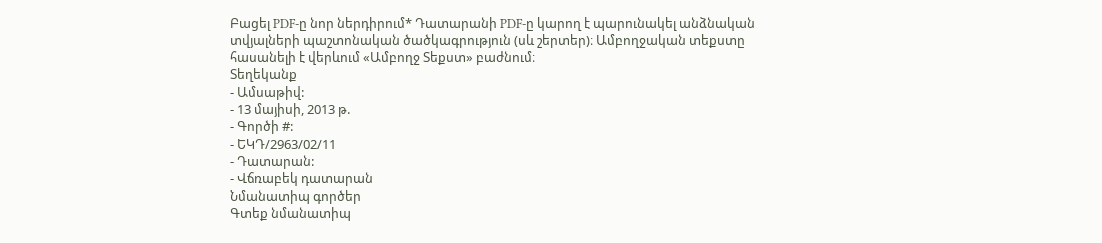Բացել PDF-ը նոր ներդիրում* Դատարանի PDF-ը կարող է պարունակել անձնական տվյալների պաշտոնական ծածկագրություն (սև շերտեր)։ Ամբողջական տեքստը հասանելի է վերևում «Ամբողջ Տեքստ» բաժնում։
Տեղեկանք
- Ամսաթիվ:
- 13 մայիսի, 2013 թ.
- Գործի #:
- ԵԿԴ/2963/02/11
- Դատարան:
- Վճռաբեկ դատարան
Նմանատիպ գործեր
Գտեք նմանատիպ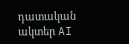դատական ակտեր AI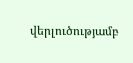վերլուծությամբ